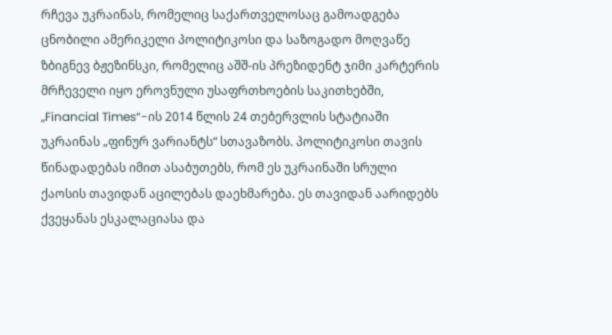რჩევა უკრაინას, რომელიც საქართველოსაც გამოადგება
ცნობილი ამერიკელი პოლიტიკოსი და საზოგადო მოღვაწე ზბიგნევ ბჟეზინსკი, რომელიც აშშ-ის პრეზიდენტ ჯიმი კარტერის მრჩეველი იყო ეროვნული უსაფრთხოების საკითხებში, „Financial Times“-ის 2014 წლის 24 თებერვლის სტატიაში უკრაინას „ფინურ ვარიანტს“ სთავაზობს. პოლიტიკოსი თავის წინადადებას იმით ასაბუთებს, რომ ეს უკრაინაში სრული ქაოსის თავიდან აცილებას დაეხმარება. ეს თავიდან აარიდებს ქვეყანას ესკალაციასა და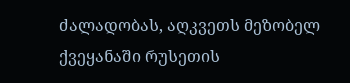ძალადობას, აღკვეთს მეზობელ ქვეყანაში რუსეთის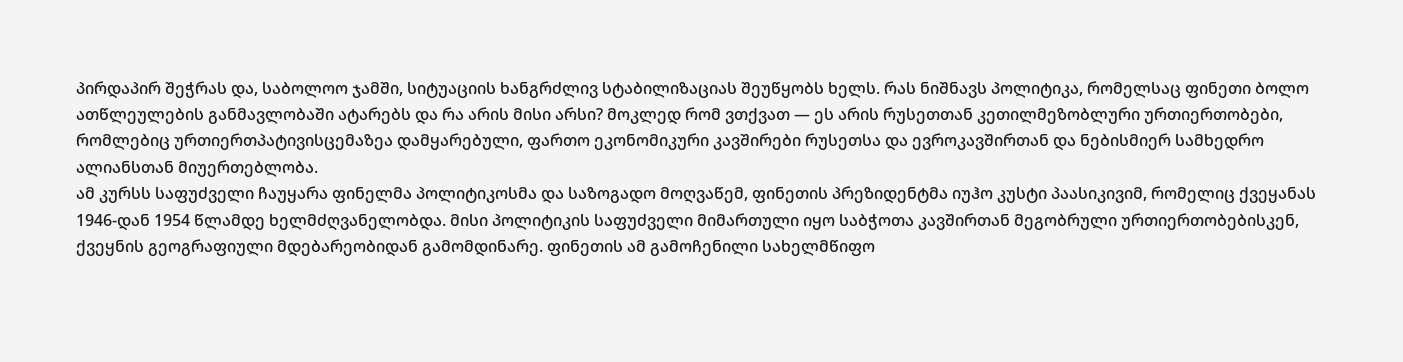პირდაპირ შეჭრას და, საბოლოო ჯამში, სიტუაციის ხანგრძლივ სტაბილიზაციას შეუწყობს ხელს. რას ნიშნავს პოლიტიკა, რომელსაც ფინეთი ბოლო ათწლეულების განმავლობაში ატარებს და რა არის მისი არსი? მოკლედ რომ ვთქვათ — ეს არის რუსეთთან კეთილმეზობლური ურთიერთობები, რომლებიც ურთიერთპატივისცემაზეა დამყარებული, ფართო ეკონომიკური კავშირები რუსეთსა და ევროკავშირთან და ნებისმიერ სამხედრო ალიანსთან მიუერთებლობა.
ამ კურსს საფუძველი ჩაუყარა ფინელმა პოლიტიკოსმა და საზოგადო მოღვაწემ, ფინეთის პრეზიდენტმა იუჰო კუსტი პაასიკივიმ, რომელიც ქვეყანას 1946-დან 1954 წლამდე ხელმძღვანელობდა. მისი პოლიტიკის საფუძველი მიმართული იყო საბჭოთა კავშირთან მეგობრული ურთიერთობებისკენ, ქვეყნის გეოგრაფიული მდებარეობიდან გამომდინარე. ფინეთის ამ გამოჩენილი სახელმწიფო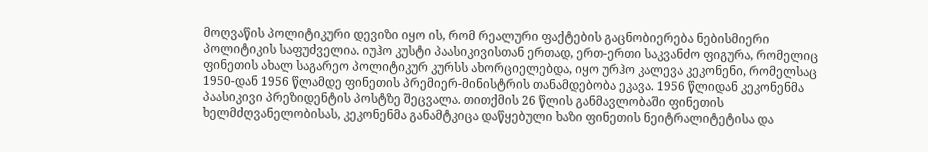მოღვაწის პოლიტიკური დევიზი იყო ის, რომ რეალური ფაქტების გაცნობიერება ნებისმიერი პოლიტიკის საფუძველია. იუჰო კუსტი პაასიკივისთან ერთად, ერთ-ერთი საკვანძო ფიგურა, რომელიც ფინეთის ახალ საგარეო პოლიტიკურ კურსს ახორციელებდა, იყო ურჰო კალევა კეკონენი, რომელსაც 1950-დან 1956 წლამდე ფინეთის პრემიერ-მინისტრის თანამდებობა ეკავა. 1956 წლიდან კეკონენმა პაასიკივი პრეზიდენტის პოსტზე შეცვალა. თითქმის 26 წლის განმავლობაში ფინეთის ხელმძღვანელობისას, კეკონენმა განამტკიცა დაწყებული ხაზი ფინეთის ნეიტრალიტეტისა და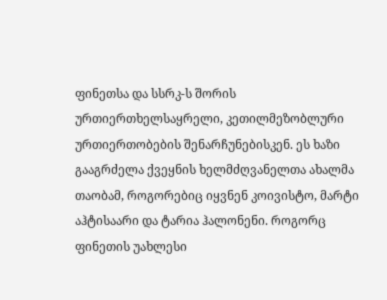ფინეთსა და სსრკ-ს შორის ურთიერთხელსაყრელი, კეთილმეზობლური ურთიერთობების შენარჩუნებისკენ. ეს ხაზი გააგრძელა ქვეყნის ხელმძღვანელთა ახალმა თაობამ, როგორებიც იყვნენ კოივისტო, მარტი აჰტისაარი და ტარია ჰალონენი. როგორც ფინეთის უახლესი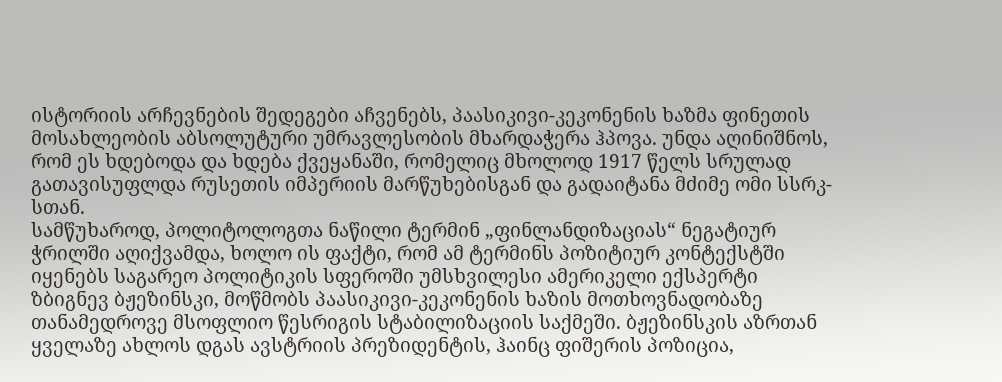ისტორიის არჩევნების შედეგები აჩვენებს, პაასიკივი-კეკონენის ხაზმა ფინეთის მოსახლეობის აბსოლუტური უმრავლესობის მხარდაჭერა ჰპოვა. უნდა აღინიშნოს, რომ ეს ხდებოდა და ხდება ქვეყანაში, რომელიც მხოლოდ 1917 წელს სრულად გათავისუფლდა რუსეთის იმპერიის მარწუხებისგან და გადაიტანა მძიმე ომი სსრკ-სთან.
სამწუხაროდ, პოლიტოლოგთა ნაწილი ტერმინ „ფინლანდიზაციას“ ნეგატიურ ჭრილში აღიქვამდა, ხოლო ის ფაქტი, რომ ამ ტერმინს პოზიტიურ კონტექსტში იყენებს საგარეო პოლიტიკის სფეროში უმსხვილესი ამერიკელი ექსპერტი ზბიგნევ ბჟეზინსკი, მოწმობს პაასიკივი-კეკონენის ხაზის მოთხოვნადობაზე თანამედროვე მსოფლიო წესრიგის სტაბილიზაციის საქმეში. ბჟეზინსკის აზრთან ყველაზე ახლოს დგას ავსტრიის პრეზიდენტის, ჰაინც ფიშერის პოზიცია,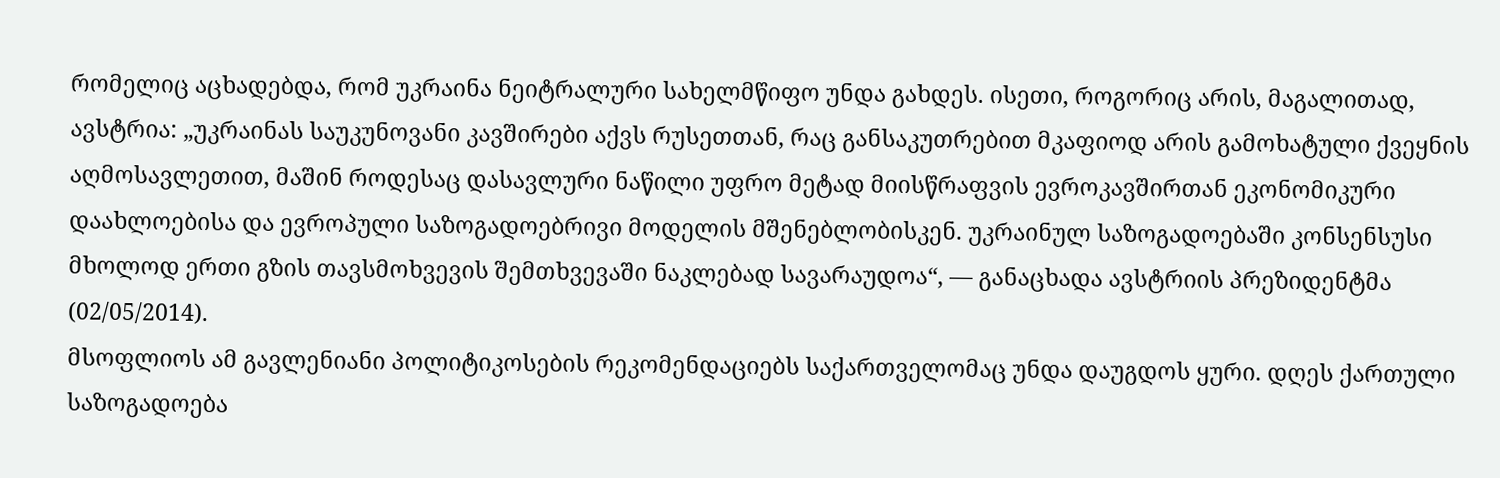რომელიც აცხადებდა, რომ უკრაინა ნეიტრალური სახელმწიფო უნდა გახდეს. ისეთი, როგორიც არის, მაგალითად, ავსტრია: „უკრაინას საუკუნოვანი კავშირები აქვს რუსეთთან, რაც განსაკუთრებით მკაფიოდ არის გამოხატული ქვეყნის აღმოსავლეთით, მაშინ როდესაც დასავლური ნაწილი უფრო მეტად მიისწრაფვის ევროკავშირთან ეკონომიკური დაახლოებისა და ევროპული საზოგადოებრივი მოდელის მშენებლობისკენ. უკრაინულ საზოგადოებაში კონსენსუსი მხოლოდ ერთი გზის თავსმოხვევის შემთხვევაში ნაკლებად სავარაუდოა“, — განაცხადა ავსტრიის პრეზიდენტმა (02/05/2014).
მსოფლიოს ამ გავლენიანი პოლიტიკოსების რეკომენდაციებს საქართველომაც უნდა დაუგდოს ყური. დღეს ქართული საზოგადოება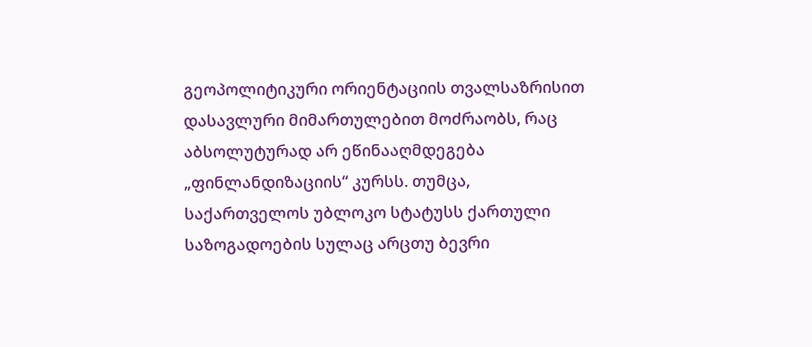გეოპოლიტიკური ორიენტაციის თვალსაზრისით დასავლური მიმართულებით მოძრაობს, რაც აბსოლუტურად არ ეწინააღმდეგება „ფინლანდიზაციის“ კურსს. თუმცა, საქართველოს უბლოკო სტატუსს ქართული საზოგადოების სულაც არცთუ ბევრი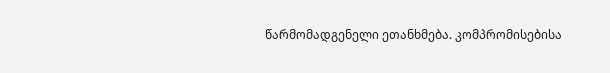წარმომადგენელი ეთანხმება. კომპრომისებისა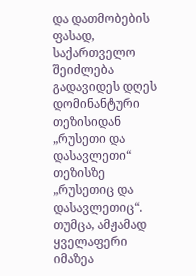და დათმობების ფასად, საქართველო შეიძლება გადავიდეს დღეს დომინანტური თეზისიდან „რუსეთი და დასავლეთი“ თეზისზე „რუსეთიც და დასავლეთიც“. თუმცა, ამჟამად ყველაფერი იმაზეა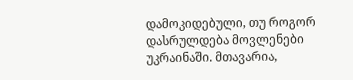დამოკიდებული, თუ როგორ დასრულდება მოვლენები უკრაინაში. მთავარია,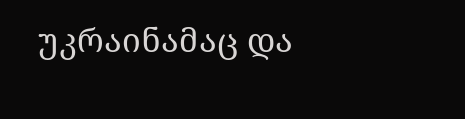უკრაინამაც და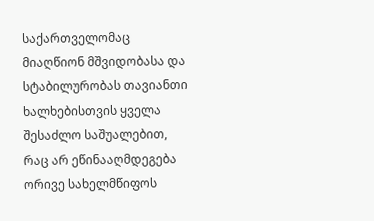საქართველომაც მიაღწიონ მშვიდობასა და სტაბილურობას თავიანთი ხალხებისთვის ყველა შესაძლო საშუალებით, რაც არ ეწინააღმდეგება ორივე სახელმწიფოს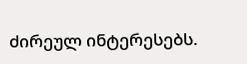ძირეულ ინტერესებს.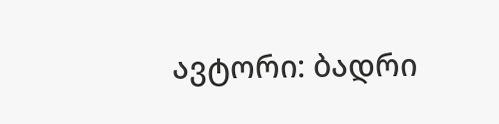ავტორი: ბადრი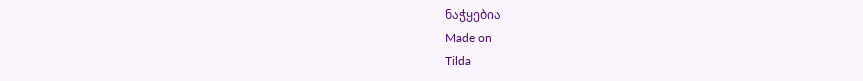ნაჭყებია
Made on
Tilda